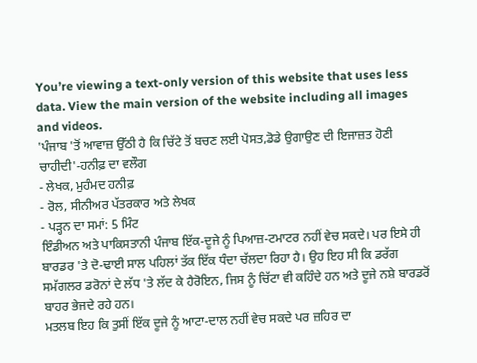You’re viewing a text-only version of this website that uses less data. View the main version of the website including all images and videos.
'ਪੰਜਾਬ 'ਤੋਂ ਆਵਾਜ਼ ਉੱਠੀ ਹੈ ਕਿ ਚਿੱਟੇ ਤੋਂ ਬਚਣ ਲਈ ਪੋਸਤ,ਡੋਡੇ ਉਗਾਉਣ ਦੀ ਇਜਾਜ਼ਤ ਹੋਣੀ ਚਾਹੀਦੀ'-ਹਨੀਫ਼ ਦਾ ਵਲੌਗ
- ਲੇਖਕ, ਮੁਹੰਮਦ ਹਨੀਫ਼
- ਰੋਲ, ਸੀਨੀਅਰ ਪੱਤਰਕਾਰ ਅਤੇ ਲੇਖਕ
- ਪੜ੍ਹਨ ਦਾ ਸਮਾਂ: 5 ਮਿੰਟ
ਇੰਡੀਅਨ ਅਤੇ ਪਾਕਿਸਤਾਨੀ ਪੰਜਾਬ ਇੱਕ-ਦੂਜੇ ਨੂੰ ਪਿਆਜ਼-ਟਮਾਟਰ ਨਹੀਂ ਵੇਚ ਸਕਦੇ। ਪਰ ਇਸੇ ਹੀ ਬਾਰਡਰ 'ਤੇ ਦੋ-ਢਾਈ ਸਾਲ ਪਹਿਲਾਂ ਤੱਕ ਇੱਕ ਧੰਦਾ ਚੱਲਦਾ ਰਿਹਾ ਹੈ। ਉਹ ਇਹ ਸੀ ਕਿ ਡਰੱਗ ਸਮੱਗਲਰ ਡਰੋਨਾਂ ਦੇ ਲੱਧ 'ਤੇ ਲੱਦ ਕੇ ਹੈਰੋਇਨ, ਜਿਸ ਨੂੰ ਚਿੱਟਾ ਵੀ ਕਹਿੰਦੇ ਹਨ ਅਤੇ ਦੂਜੇ ਨਸ਼ੇ ਬਾਰਡਰੋਂ ਬਾਹਰ ਭੇਜਦੇ ਰਹੇ ਹਨ।
ਮਤਲਬ ਇਹ ਕਿ ਤੁਸੀਂ ਇੱਕ ਦੂਜੇ ਨੂੰ ਆਟਾ-ਦਾਲ ਨਹੀਂ ਵੇਚ ਸਕਦੇ ਪਰ ਜ਼ਹਿਰ ਦਾ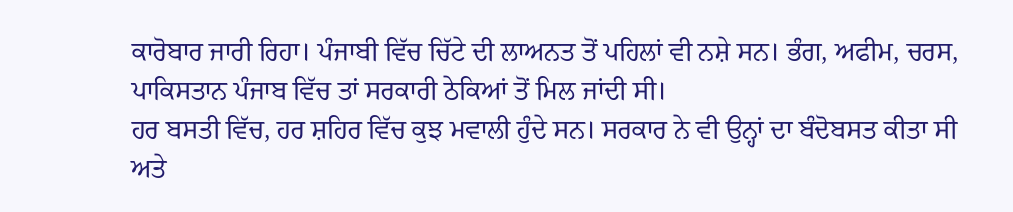ਕਾਰੋਬਾਰ ਜਾਰੀ ਰਿਹਾ। ਪੰਜਾਬੀ ਵਿੱਚ ਚਿੱਟੇ ਦੀ ਲਾਅਨਤ ਤੋਂ ਪਹਿਲਾਂ ਵੀ ਨਸ਼ੇ ਸਨ। ਭੰਗ, ਅਫੀਮ, ਚਰਸ, ਪਾਕਿਸਤਾਨ ਪੰਜਾਬ ਵਿੱਚ ਤਾਂ ਸਰਕਾਰੀ ਠੇਕਿਆਂ ਤੋਂ ਮਿਲ ਜਾਂਦੀ ਸੀ।
ਹਰ ਬਸਤੀ ਵਿੱਚ, ਹਰ ਸ਼ਹਿਰ ਵਿੱਚ ਕੁਝ ਮਵਾਲੀ ਹੁੰਦੇ ਸਨ। ਸਰਕਾਰ ਨੇ ਵੀ ਉਨ੍ਹਾਂ ਦਾ ਬੰਦੋਬਸਤ ਕੀਤਾ ਸੀ ਅਤੇ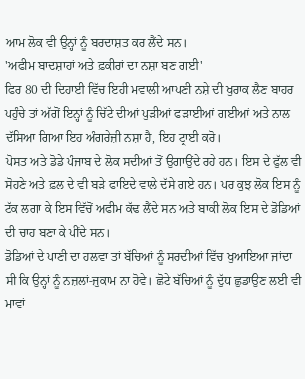ਆਮ ਲੋਕ ਵੀ ਉਨ੍ਹਾਂ ਨੂੰ ਬਰਦਾਸ਼ਤ ਕਰ ਲੈਂਦੇ ਸਨ।
'ਅਫੀਮ ਬਾਦਸ਼ਾਹਾਂ ਅਤੇ ਫ਼ਕੀਰਾਂ ਦਾ ਨਸ਼ਾ ਬਣ ਗਈ'
ਫਿਰ 80 ਦੀ ਦਿਹਾਈ ਵਿੱਚ ਇਹੀ ਮਵਾਲੀ ਆਪਣੀ ਨਸ਼ੇ ਦੀ ਖੁਰਾਕ ਲੈਣ ਬਾਹਰ ਪਹੁੰਚੇ ਤਾਂ ਅੱਗੋਂ ਇਨ੍ਹਾਂ ਨੂੰ ਚਿੱਟੇ ਦੀਆਂ ਪੁੜੀਆਂ ਫੜਾਈਆਂ ਗਈਆਂ ਅਤੇ ਨਾਲ ਦੱਸਿਆ ਗਿਆ ਇਹ ਅੰਗਰੇਜ਼ੀ ਨਸ਼ਾ ਹੈ, ਇਹ ਟ੍ਰਾਈ ਕਰੋ।
ਪੋਸਤ ਅਤੇ ਡੋਡੇ ਪੰਜਾਬ ਦੇ ਲੋਕ ਸਦੀਆਂ ਤੋਂ ਉਗਾਉਂਦੇ ਰਹੇ ਹਨ। ਇਸ ਦੇ ਫੁੱਲ ਵੀ ਸੋਹਣੇ ਅਤੇ ਫ਼ਲ ਦੇ ਵੀ ਬੜੇ ਫਾਇਦੇ ਵਾਲੇ ਦੱਸੇ ਗਏ ਹਨ। ਪਰ ਕੁਝ ਲੋਕ ਇਸ ਨੂੰ ਟੱਕ ਲਗਾ ਕੇ ਇਸ ਵਿੱਚੋਂ ਅਫੀਮ ਕੱਢ ਲੈਂਦੇ ਸਨ ਅਤੇ ਬਾਕੀ ਲੋਕ ਇਸ ਦੇ ਡੋਡਿਆਂ ਦੀ ਚਾਹ ਬਣਾ ਕੇ ਪੀਂਦੇ ਸਨ।
ਡੋਡਿਆਂ ਦੇ ਪਾਣੀ ਦਾ ਹਲਵਾ ਤਾਂ ਬੱਚਿਆਂ ਨੂੰ ਸਰਦੀਆਂ ਵਿੱਚ ਖੁਆਇਆ ਜਾਂਦਾ ਸੀ ਕਿ ਉਨ੍ਹਾਂ ਨੂੰ ਨਜ਼ਲਾਂ-ਜੁਕਾਮ ਨਾ ਹੋਵੇ। ਛੋਟੇ ਬੱਚਿਆਂ ਨੂੰ ਦੁੱਧ ਛੁਡਾਉਣ ਲਈ ਵੀ ਮਾਵਾਂ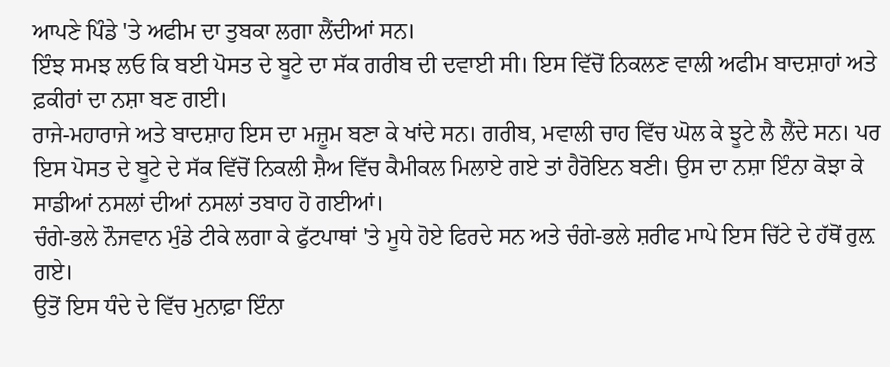ਆਪਣੇ ਪਿੰਡੇ 'ਤੇ ਅਫੀਮ ਦਾ ਤੁਬਕਾ ਲਗਾ ਲੈਂਦੀਆਂ ਸਨ।
ਇੰਝ ਸਮਝ ਲਓ ਕਿ ਬਈ ਪੋਸਤ ਦੇ ਬੂਟੇ ਦਾ ਸੱਕ ਗਰੀਬ ਦੀ ਦਵਾਈ ਸੀ। ਇਸ ਵਿੱਚੋਂ ਨਿਕਲਣ ਵਾਲੀ ਅਫੀਮ ਬਾਦਸ਼ਾਹਾਂ ਅਤੇ ਫ਼ਕੀਰਾਂ ਦਾ ਨਸ਼ਾ ਬਣ ਗਈ।
ਰਾਜੇ-ਮਹਾਰਾਜੇ ਅਤੇ ਬਾਦਸ਼ਾਹ ਇਸ ਦਾ ਮਜ਼ੂਮ ਬਣਾ ਕੇ ਖਾਂਦੇ ਸਨ। ਗਰੀਬ, ਮਵਾਲੀ ਚਾਹ ਵਿੱਚ ਘੋਲ ਕੇ ਝੂਟੇ ਲੈ ਲੈਂਦੇ ਸਨ। ਪਰ ਇਸ ਪੋਸਤ ਦੇ ਬੂਟੇ ਦੇ ਸੱਕ ਵਿੱਚੋਂ ਨਿਕਲੀ ਸ਼ੈਅ ਵਿੱਚ ਕੈਮੀਕਲ ਮਿਲਾਏ ਗਏ ਤਾਂ ਹੈਰੋਇਨ ਬਣੀ। ਉਸ ਦਾ ਨਸ਼ਾ ਇੰਨਾ ਕੋਝਾ ਕੇ ਸਾਡੀਆਂ ਨਸਲਾਂ ਦੀਆਂ ਨਸਲਾਂ ਤਬਾਹ ਹੋ ਗਈਆਂ।
ਚੰਗੇ-ਭਲੇ ਨੌਜਵਾਨ ਮੁੰਡੇ ਟੀਕੇ ਲਗਾ ਕੇ ਫੁੱਟਪਾਥਾਂ 'ਤੇ ਮੂਧੇ ਹੋਏ ਫਿਰਦੇ ਸਨ ਅਤੇ ਚੰਗੇ-ਭਲੇ ਸ਼ਰੀਫ ਮਾਪੇ ਇਸ ਚਿੱਟੇ ਦੇ ਹੱਥੋਂ ਰੁਲ਼ ਗਏ।
ਉਤੋਂ ਇਸ ਧੰਦੇ ਦੇ ਵਿੱਚ ਮੁਨਾਫ਼ਾ ਇੰਨਾ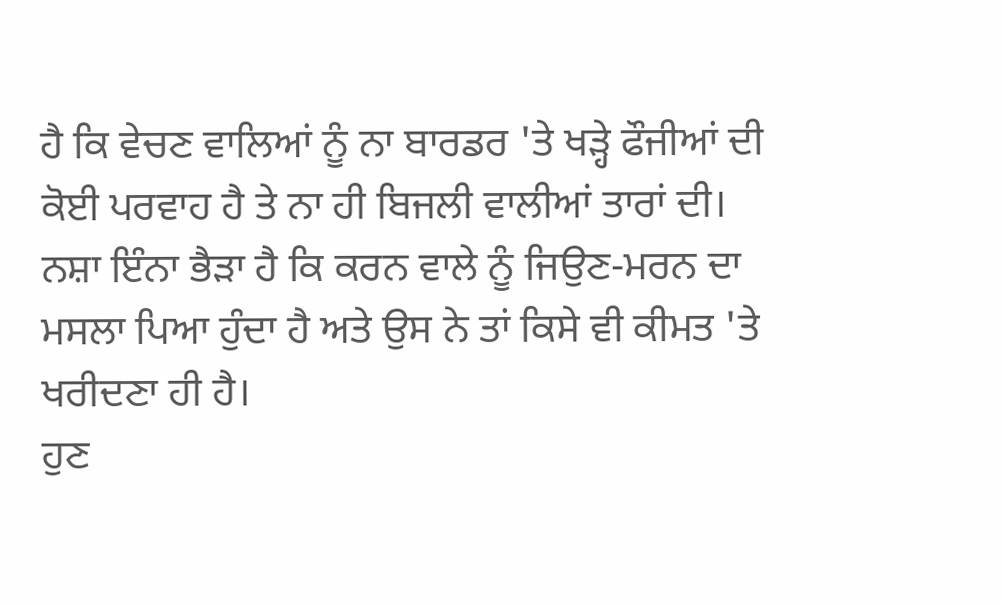ਹੈ ਕਿ ਵੇਚਣ ਵਾਲਿਆਂ ਨੂੰ ਨਾ ਬਾਰਡਰ 'ਤੇ ਖੜ੍ਹੇ ਫੌਜੀਆਂ ਦੀ ਕੋਈ ਪਰਵਾਹ ਹੈ ਤੇ ਨਾ ਹੀ ਬਿਜਲੀ ਵਾਲੀਆਂ ਤਾਰਾਂ ਦੀ।
ਨਸ਼ਾ ਇੰਨਾ ਭੈੜਾ ਹੈ ਕਿ ਕਰਨ ਵਾਲੇ ਨੂੰ ਜਿਉਣ-ਮਰਨ ਦਾ ਮਸਲਾ ਪਿਆ ਹੁੰਦਾ ਹੈ ਅਤੇ ਉਸ ਨੇ ਤਾਂ ਕਿਸੇ ਵੀ ਕੀਮਤ 'ਤੇ ਖਰੀਦਣਾ ਹੀ ਹੈ।
ਹੁਣ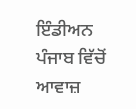ਇੰਡੀਅਨ ਪੰਜਾਬ ਵਿੱਚੋਂ ਆਵਾਜ਼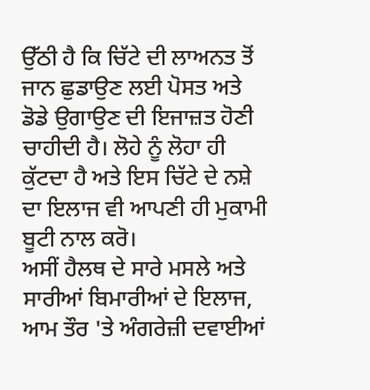ਉੱਠੀ ਹੈ ਕਿ ਚਿੱਟੇ ਦੀ ਲਾਅਨਤ ਤੋਂ ਜਾਨ ਛੁਡਾਉਣ ਲਈ ਪੋਸਤ ਅਤੇ ਡੋਡੇ ਉਗਾਉਣ ਦੀ ਇਜਾਜ਼ਤ ਹੋਣੀ ਚਾਹੀਦੀ ਹੈ। ਲੋਹੇ ਨੂੰ ਲੋਹਾ ਹੀ ਕੁੱਟਦਾ ਹੈ ਅਤੇ ਇਸ ਚਿੱਟੇ ਦੇ ਨਸ਼ੇ ਦਾ ਇਲਾਜ ਵੀ ਆਪਣੀ ਹੀ ਮੁਕਾਮੀ ਬੂਟੀ ਨਾਲ ਕਰੋ।
ਅਸੀਂ ਹੈਲਥ ਦੇ ਸਾਰੇ ਮਸਲੇ ਅਤੇ ਸਾਰੀਆਂ ਬਿਮਾਰੀਆਂ ਦੇ ਇਲਾਜ, ਆਮ ਤੌਰ 'ਤੇ ਅੰਗਰੇਜ਼ੀ ਦਵਾਈਆਂ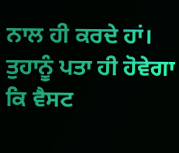ਨਾਲ ਹੀ ਕਰਦੇ ਹਾਂ।
ਤੁਹਾਨੂੰ ਪਤਾ ਹੀ ਹੋਵੇਗਾ ਕਿ ਵੈਸਟ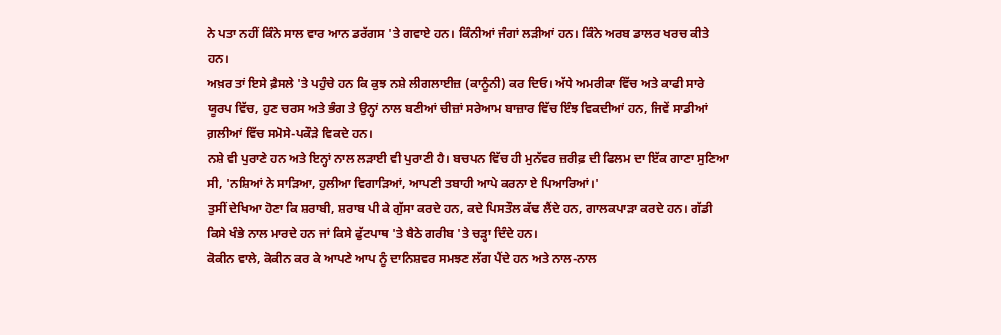ਨੇ ਪਤਾ ਨਹੀਂ ਕਿੰਨੇ ਸਾਲ ਵਾਰ ਆਨ ਡਰੱਗਸ 'ਤੇ ਗਵਾਏ ਹਨ। ਕਿੰਨੀਆਂ ਜੰਗਾਂ ਲੜੀਆਂ ਹਨ। ਕਿੰਨੇ ਅਰਬ ਡਾਲਰ ਖਰਚ ਕੀਤੇ ਹਨ।
ਅਖ਼ਰ ਤਾਂ ਇਸੇ ਫ਼ੈਸਲੇ 'ਤੇ ਪਹੁੰਚੇ ਹਨ ਕਿ ਕੁਝ ਨਸ਼ੇ ਲੀਗਲਾਈਜ਼ (ਕਾਨੂੰਨੀ) ਕਰ ਦਿਓ। ਅੱਧੇ ਅਮਰੀਕਾ ਵਿੱਚ ਅਤੇ ਕਾਫੀ ਸਾਰੇ ਯੂਰਪ ਵਿੱਚ, ਹੁਣ ਚਰਸ ਅਤੇ ਭੰਗ ਤੇ ਉਨ੍ਹਾਂ ਨਾਲ ਬਣੀਆਂ ਚੀਜ਼ਾਂ ਸਰੇਆਮ ਬਾਜ਼ਾਰ ਵਿੱਚ ਇੰਝ ਵਿਕਦੀਆਂ ਹਨ, ਜਿਵੇਂ ਸਾਡੀਆਂ ਗ਼ਲੀਆਂ ਵਿੱਚ ਸਮੋਸੇ-ਪਕੌੜੇ ਵਿਕਦੇ ਹਨ।
ਨਸ਼ੇ ਵੀ ਪੁਰਾਣੇ ਹਨ ਅਤੇ ਇਨ੍ਹਾਂ ਨਾਲ ਲੜਾਈ ਵੀ ਪੁਰਾਣੀ ਹੈ। ਬਚਪਨ ਵਿੱਚ ਹੀ ਮੁਨੱਵਰ ਜ਼ਰੀਫ਼ ਦੀ ਫਿਲਮ ਦਾ ਇੱਕ ਗਾਣਾ ਸੁਣਿਆ ਸੀ, 'ਨਸ਼ਿਆਂ ਨੇ ਸਾੜਿਆ, ਹੁਲੀਆ ਵਿਗਾੜਿਆਂ, ਆਪਣੀ ਤਬਾਹੀ ਆਪੇ ਕਰਨਾ ਏ ਪਿਆਰਿਆਂ।'
ਤੁਸੀਂ ਦੇਖਿਆ ਹੋਣਾ ਕਿ ਸ਼ਰਾਬੀ, ਸ਼ਰਾਬ ਪੀ ਕੇ ਗੁੱਸਾ ਕਰਦੇ ਹਨ, ਕਦੇ ਪਿਸਤੌਲ ਕੱਢ ਲੈਂਦੇ ਹਨ, ਗਾਲਕਪਾੜਾ ਕਰਦੇ ਹਨ। ਗੱਡੀ ਕਿਸੇ ਖੰਭੇ ਨਾਲ ਮਾਰਦੇ ਹਨ ਜਾਂ ਕਿਸੇ ਫੁੱਟਪਾਥ 'ਤੇ ਬੈਠੇ ਗਰੀਬ 'ਤੇ ਚੜ੍ਹਾ ਦਿੰਦੇ ਹਨ।
ਕੋਕੀਨ ਵਾਲੇ, ਕੋਕੀਨ ਕਰ ਕੇ ਆਪਣੇ ਆਪ ਨੂੰ ਦਾਨਿਸ਼ਵਰ ਸਮਝਣ ਲੱਗ ਪੈਂਦੇ ਹਨ ਅਤੇ ਨਾਲ-ਨਾਲ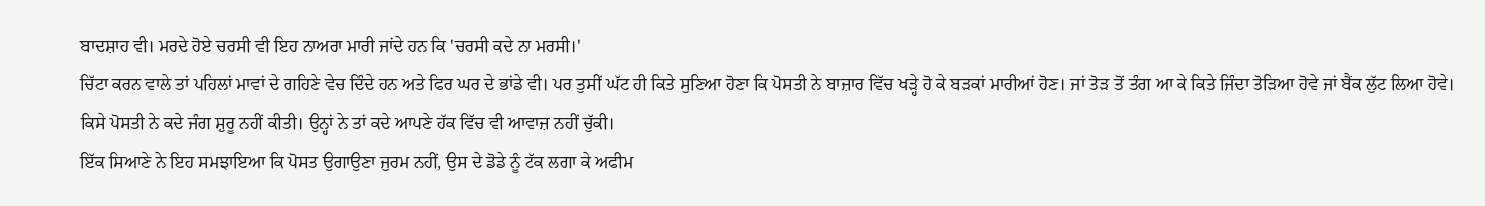ਬਾਦਸ਼ਾਹ ਵੀ। ਮਰਦੇ ਹੋਏ ਚਰਸੀ ਵੀ ਇਹ ਨਾਅਰਾ ਮਾਰੀ ਜਾਂਦੇ ਹਨ ਕਿ 'ਚਰਸੀ ਕਦੇ ਨਾ ਮਰਸੀ।'
ਚਿੱਟਾ ਕਰਨ ਵਾਲੇ ਤਾਂ ਪਹਿਲਾਂ ਮਾਵਾਂ ਦੇ ਗਹਿਣੇ ਵੇਚ ਦਿੰਦੇ ਹਨ ਅਤੇ ਫਿਰ ਘਰ ਦੇ ਭਾਂਡੇ ਵੀ। ਪਰ ਤੁਸੀਂ ਘੱਟ ਹੀ ਕਿਤੇ ਸੁਣਿਆ ਹੋਣਾ ਕਿ ਪੋਸਤੀ ਨੇ ਬਾਜ਼ਾਰ ਵਿੱਚ ਖੜ੍ਹੇ ਹੋ ਕੇ ਬੜਕਾਂ ਮਾਰੀਆਂ ਹੋਣ। ਜਾਂ ਤੋੜ ਤੋਂ ਤੰਗ ਆ ਕੇ ਕਿਤੇ ਜਿੰਦਾ ਤੋੜਿਆ ਹੋਵੇ ਜਾਂ ਬੈਂਕ ਲੁੱਟ ਲਿਆ ਹੋਵੇ।
ਕਿਸੇ ਪੋਸਤੀ ਨੇ ਕਦੇ ਜੰਗ ਸ਼ੁਰੂ ਨਹੀਂ ਕੀਤੀ। ਉਨ੍ਹਾਂ ਨੇ ਤਾਂ ਕਦੇ ਆਪਣੇ ਹੱਕ ਵਿੱਚ ਵੀ ਆਵਾਜ਼ ਨਹੀਂ ਚੁੱਕੀ।
ਇੱਕ ਸਿਆਣੇ ਨੇ ਇਹ ਸਮਝਾਇਆ ਕਿ ਪੋਸਤ ਉਗਾਉਣਾ ਜੁਰਮ ਨਹੀਂ, ਉਸ ਦੇ ਡੋਡੇ ਨੂੰ ਟੱਕ ਲਗਾ ਕੇ ਅਫੀਮ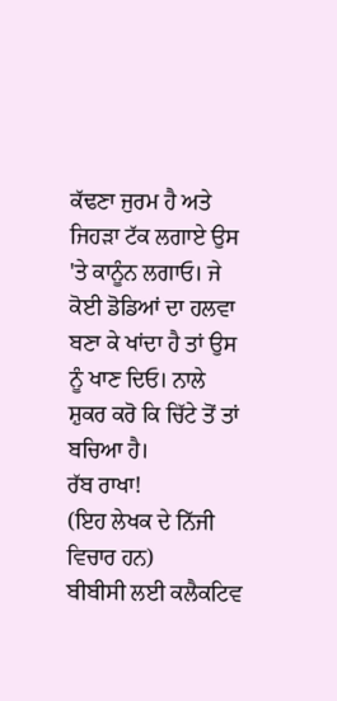ਕੱਢਣਾ ਜੁਰਮ ਹੈ ਅਤੇ ਜਿਹੜਾ ਟੱਕ ਲਗਾਏ ਉਸ 'ਤੇ ਕਾਨੂੰਨ ਲਗਾਓ। ਜੇ ਕੋਈ ਡੋਡਿਆਂ ਦਾ ਹਲਵਾ ਬਣਾ ਕੇ ਖਾਂਦਾ ਹੈ ਤਾਂ ਉਸ ਨੂੰ ਖਾਣ ਦਿਓ। ਨਾਲੇ ਸ਼ੁਕਰ ਕਰੋ ਕਿ ਚਿੱਟੇ ਤੋਂ ਤਾਂ ਬਚਿਆ ਹੈ।
ਰੱਬ ਰਾਖਾ!
(ਇਹ ਲੇਖਕ ਦੇ ਨਿੱਜੀ ਵਿਚਾਰ ਹਨ)
ਬੀਬੀਸੀ ਲਈ ਕਲੈਕਟਿਵ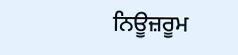ਨਿਊਜ਼ਰੂਮ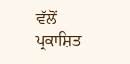ਵੱਲੋਂ ਪ੍ਰਕਾਸ਼ਿਤ